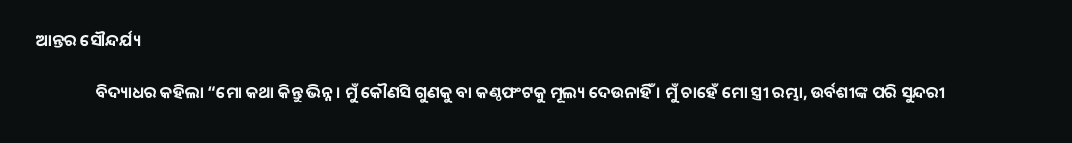ଆନ୍ତର ସୌନ୍ଦର୍ଯ୍ୟ

                ବିଦ୍ୟାଧର କହିଲା “ମୋ କଥା କିନ୍ତୁ ଭିନ୍ନ । ମୁଁ କୌଣସି ଗୁଣକୁ ବା କଣ୍ଠଫଂଟକୁ ମୂଲ୍ୟ ଦେଉନାହିଁ । ମୁଁ ଚାହେଁ ମୋ ସ୍ତ୍ରୀ ରମ୍ଭା, ଉର୍ବଶୀଙ୍କ ପରି ସୁନ୍ଦରୀ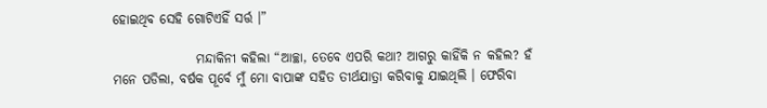ହୋଇଥିବ ସେହି ଗୋଟିଏହିଁ ସର୍ତ୍ତ ।”

                ମନ୍ଦାକିନୀ କହିଲା “ଆଚ୍ଛା, ତେବେ ଏପରି କଥା? ଆଗରୁ କାହିଁକି ନ କହିଲ? ହଁ ମନେ ପଡିଲା, ବର୍ଷକ ପୂର୍ବେ ମୁଁ ମୋ ବାପାଙ୍କ ସହିତ ତୀର୍ଥଯାତ୍ରା କରିବାକୁ ଯାଇଥିଲି । ଫେରିବା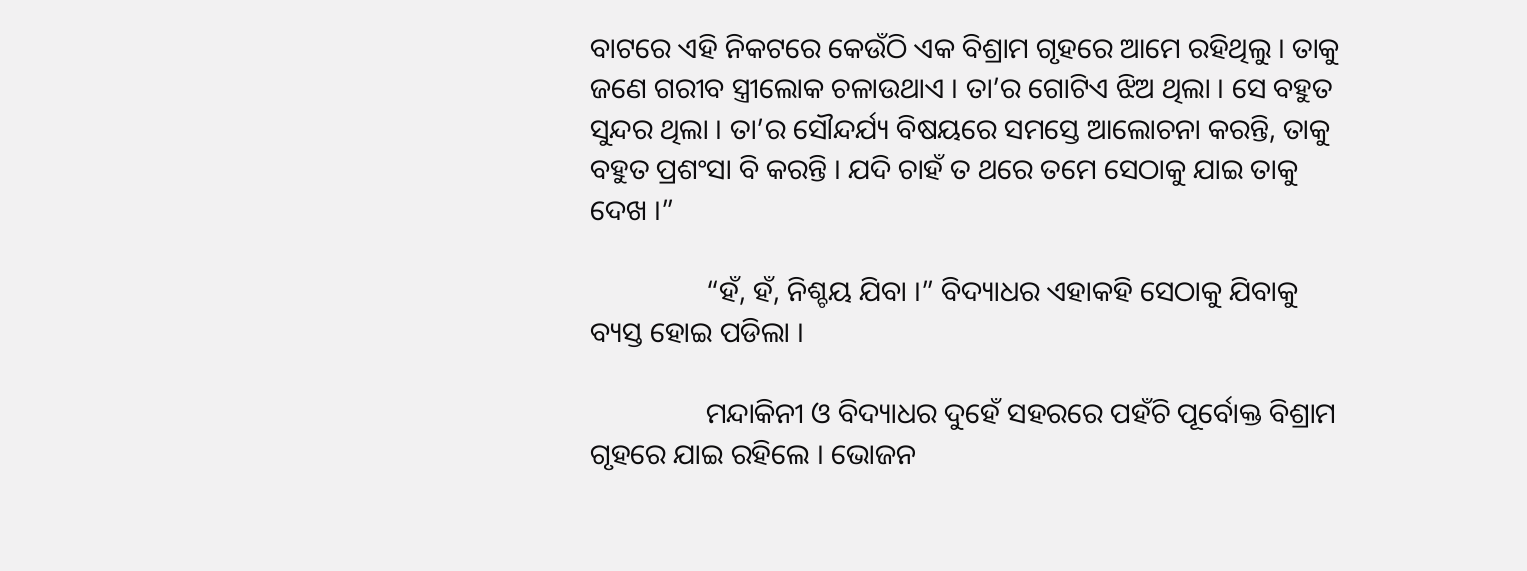ବାଟରେ ଏହି ନିକଟରେ କେଉଁଠି ଏକ ବିଶ୍ରାମ ଗୃହରେ ଆମେ ରହିଥିଲୁ । ତାକୁ ଜଣେ ଗରୀବ ସ୍ତ୍ରୀଲୋକ ଚଳାଉଥାଏ । ତା’ର ଗୋଟିଏ ଝିଅ ଥିଲା । ସେ ବହୁତ ସୁନ୍ଦର ଥିଲା । ତା’ର ସୌନ୍ଦର୍ଯ୍ୟ ବିଷୟରେ ସମସ୍ତେ ଆଲୋଚନା କରନ୍ତି, ତାକୁ ବହୁତ ପ୍ରଶଂସା ବି କରନ୍ତି । ଯଦି ଚାହଁ ତ ଥରେ ତମେ ସେଠାକୁ ଯାଇ ତାକୁ ଦେଖ ।”

                “ହଁ, ହଁ, ନିଶ୍ଚୟ ଯିବା ।” ବିଦ୍ୟାଧର ଏହାକହି ସେଠାକୁ ଯିବାକୁ ବ୍ୟସ୍ତ ହୋଇ ପଡିଲା ।

                ମନ୍ଦାକିନୀ ଓ ବିଦ୍ୟାଧର ଦୁହେଁ ସହରରେ ପହଁଚି ପୂର୍ବୋକ୍ତ ବିଶ୍ରାମ ଗୃହରେ ଯାଇ ରହିଲେ । ଭୋଜନ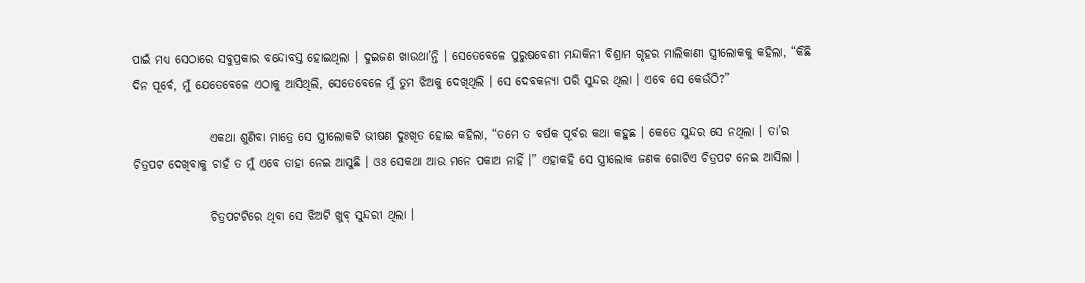ପାଇଁ ମଧ୍ୟ ସେଠାରେ ସବୁପ୍ରକାର ବନ୍ଦୋବସ୍ତ ହୋଇଥିଲା । ଦୁଇଜଣ ଖାଉଥା’ନ୍ତି । ସେତେବେଳେ ପୁରୁଷବେଶୀ ମନ୍ଦାକିନୀ ବିଶ୍ରାମ ଗୃହର ମାଲିକାଣୀ ସ୍ତ୍ରୀଲୋକକୁ କହିଲା, “କିଛି ଦିନ ପୂର୍ବେ, ମୁଁ ଯେତେବେଳେ ଏଠାକୁ ଆସିଥିଲି, ସେତେବେଳେ ମୁଁ ତୁମ ଝିଅକୁ ଦେଖିଥିଲି । ସେ ଦେବକନ୍ୟା ପରି ସୁନ୍ଦର ଥିଲା । ଏବେ ସେ କେଉଁଠି?”

                ଏକଥା ଶୁଣିବା ମାତ୍ରେ ସେ ସ୍ତ୍ରୀଲୋକଟି ଭୀଷଣ ଦୁଃଖିତ ହୋଇ କହିଲା, “ତମେ ତ ବର୍ଷକ ପୂର୍ବର କଥା କହୁଛ । କେତେ ସୁନ୍ଦର ସେ ନଥିଲା । ତା’ର ଚିତ୍ରପଟ ଦେଖିବାକୁ ଚାହଁ ତ ମୁଁ ଏବେ ତାହା ନେଇ ଆସୁଛି । ଓଃ ସେକଥା ଆଉ ମନେ ପକାଅ ନାହିଁ ।” ଏହାକହି ସେ ସ୍ତ୍ରୀଲୋକ ଜଣକ ଗୋଟିଏ ଚିତ୍ରପଟ ନେଇ ଆସିଲା ।

                ଚିତ୍ରପଟଟିରେ ଥିବା ସେ ଝିଅଟି ଖୁବ୍ ସୁନ୍ଦରୀ ଥିଲା ।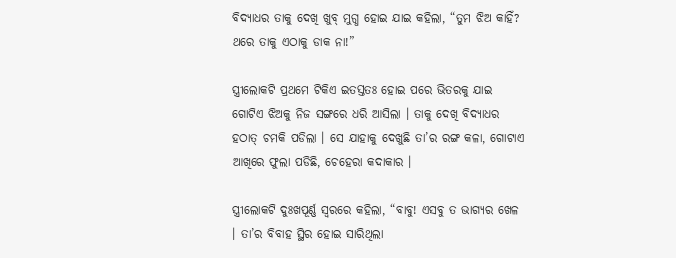ବିଦ୍ୟାଧର ତାକୁ ଦେଖି ଖୁବ୍ ମୁଗ୍ଧ ହୋଇ ଯାଇ କହିଲା, “ତୁମ ଝିଅ କାହିଁ? ଥରେ ତାକୁ ଏଠାକୁ ଡାକ ନା!”

ସ୍ତ୍ରୀଲୋକଟି ପ୍ରଥମେ ଟିକିଏ ଇତସ୍ତତଃ ହୋଇ ପରେ ଭିତରକୁ ଯାଇ ଗୋଟିଏ ଝିଅକୁ ନିଜ ସଙ୍ଗରେ ଧରି ଆସିଲା । ତାକୁ ଦେଖି ବିଦ୍ୟାଧର ହଠାତ୍ ଚମକି ପଡିଲା । ସେ ଯାହାକୁ ଦେଖୁଛି ତା’ର ରଙ୍ଗ କଳା, ଗୋଟାଏ ଆଖିରେ ଫୁଲା ପଡିଛି, ଚେହେରା କଦାକାର ।

ସ୍ତ୍ରୀଲୋକଟି ଦୁଃଖପୂର୍ଣ୍ଣ ସ୍ୱରରେ କହିଲା, “ବାବୁ! ଏସବୁ ତ ଭାଗ୍ୟର ଖେଳ । ତା’ର ବିବାହ ସ୍ଥିର ହୋଇ ସାରିଥିଲା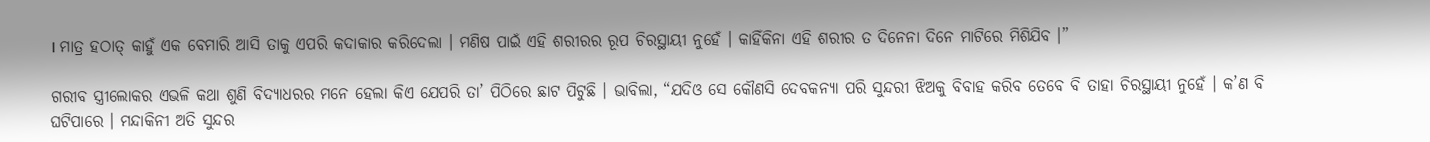। ମାତ୍ର ହଠାତ୍ କାହୁଁ ଏକ ବେମାରି ଆସି ତାକୁ ଏପରି କଦାକାର କରିଦେଲା । ମଣିଷ ପାଇଁ ଏହି ଶରୀରର ରୂପ ଚିରସ୍ଥାୟୀ ନୁହେଁ । କାହିଁକିନା ଏହି ଶରୀର ତ ଦିନେନା ଦିନେ ମାଟିରେ ମିଶିଯିବ ।”

ଗରୀବ ସ୍ତ୍ରୀଲୋକର ଏଭଳି କଥା ଶୁଣି ବିଦ୍ୟାଧରର ମନେ ହେଲା କିଏ ଯେପରି ତା’ ପିଠିରେ ଛାଟ ପିଟୁଛି । ଭାବିଲା, “ଯଦିଓ ସେ କୌଣସି ଦେବକନ୍ୟା ପରି ସୁନ୍ଦରୀ ଝିଅକୁ ବିବାହ କରିବ ତେବେ ବି ତାହା ଚିରସ୍ଥାୟୀ ନୁହେଁ । କ’ଣ ବି ଘଟିପାରେ । ମନ୍ଦାକିନୀ ଅତି ସୁନ୍ଦର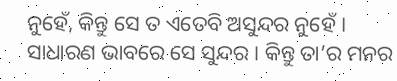ନୁହେଁ, କିନ୍ତୁ ସେ ତ ଏତେବି ଅସୁନ୍ଦର ନୁହେଁ । ସାଧାରଣ ଭାବରେ ସେ ସୁନ୍ଦର । କିନ୍ତୁ ତା’ର ମନର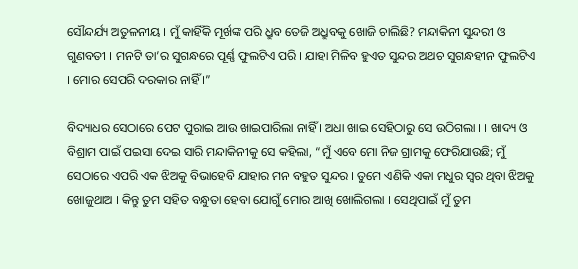ସୌନ୍ଦର୍ଯ୍ୟ ଅତୁଳନୀୟ । ମୁଁ କାହିଁକି ମୂର୍ଖଙ୍କ ପରି ଧ୍ରୁବ ତେଜି ଅଧ୍ରୁବକୁ ଖୋଜି ଚାଲିଛି? ମନ୍ଦାକିନୀ ସୁନ୍ଦରୀ ଓ ଗୁଣବତୀ । ମନଟି ତା’ର ସୁଗନ୍ଧରେ ପୂର୍ଣ୍ଣ ଫୁଲଟିଏ ପରି । ଯାହା ମିଳିବ ହୁଏତ ସୁନ୍ଦର ଅଥଚ ସୁଗନ୍ଧହୀନ ଫୁଲଟିଏ । ମୋର ସେପରି ଦରକାର ନାହିଁ ।”

ବିଦ୍ୟାଧର ସେଠାରେ ପେଟ ପୁରାଇ ଆଉ ଖାଇପାରିଲା ନାହିଁ । ଅଧା ଖାଇ ସେହିଠାରୁ ସେ ଉଠିଗଲା । । ଖାଦ୍ୟ ଓ ବିଶ୍ରାମ ପାଇଁ ପଇସା ଦେଇ ସାରି ମନ୍ଦାକିନୀକୁ ସେ କହିଲା, “ମୁଁ ଏବେ ମୋ ନିଜ ଗ୍ରାମକୁ ଫେରିଯାଉଛି; ମୁଁ ସେଠାରେ ଏପରି ଏକ ଝିଅକୁ ବିଭାହେବି ଯାହାର ମନ ବହୁତ ସୁନ୍ଦର । ତୁମେ ଏଣିକି ଏକା ମଧୁର ସ୍ୱର ଥିବା ଝିଅକୁ ଖୋଜୁଥାଅ । କିନ୍ତୁ ତୁମ ସହିତ ବନ୍ଧୁତା ହେବା ଯୋଗୁଁ ମୋର ଆଖି ଖୋଲିଗଲା । ସେଥିପାଇଁ ମୁଁ ତୁମ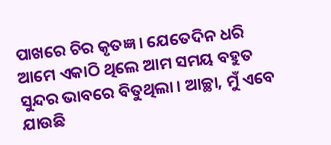ପାଖରେ ଚିର କୃତଜ୍ଞ । ଯେତେଦିନ ଧରି ଆମେ ଏକାଠି ଥିଲେ ଆମ ସମୟ ବହୁତ ସୁନ୍ଦର ଭାବରେ ବିତୁଥିଲା । ଆଚ୍ଛା, ମୁଁ ଏବେ ଯାଉଛି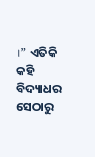।” ଏତିକି କହି ବିଦ୍ୟାଧର ସେଠାରୁ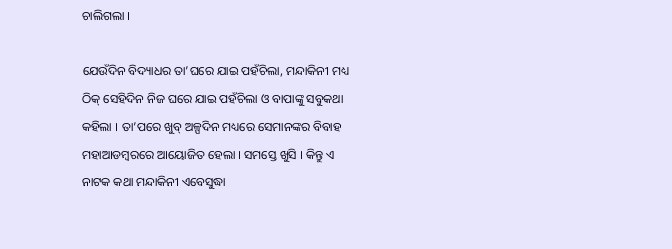ଚାଲିଗଲା ।

ଯେଉଁଦିନ ବିଦ୍ୟାଧର ତା’ଘରେ ଯାଇ ପହଁଚିଲା, ମନ୍ଦାକିନୀ ମଧ୍ୟ ଠିକ୍ ସେହିଦିନ ନିଜ ଘରେ ଯାଇ ପହଁଚିଲା ଓ ବାପାଙ୍କୁ ସବୁକଥା କହିଲା । ତା’ପରେ ଖୁବ୍ ଅଳ୍ପଦିନ ମଧ୍ୟରେ ସେମାନଙ୍କର ବିବାହ ମହାଆଡମ୍ବରରେ ଆୟୋଜିତ ହେଲା । ସମସ୍ତେ ଖୁସି । କିନ୍ତୁ ଏ ନାଟକ କଥା ମନ୍ଦାକିନୀ ଏବେସୁଦ୍ଧା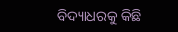ବିଦ୍ୟାଧରକୁ କିଛି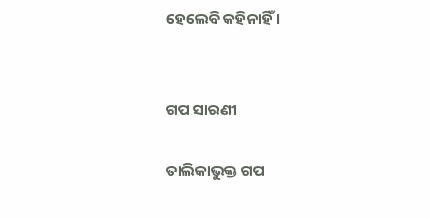ହେଲେବି କହିନାହିଁ ।


ଗପ ସାରଣୀ

ତାଲିକାଭୁକ୍ତ ଗପ